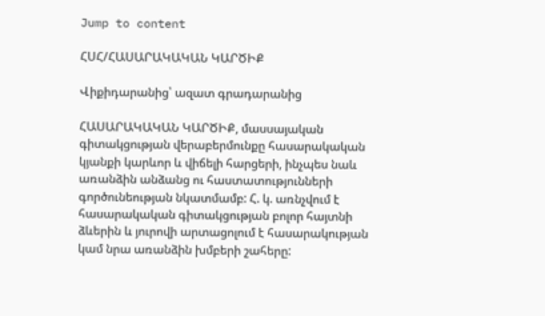Jump to content

ՀՍՀ/ՀԱՍԱՐԱԿԱԿԱՆ ԿԱՐԾԻՔ

Վիքիդարանից՝ ազատ գրադարանից

ՀԱՍԱՐԱԿԱԿԱՆ ԿԱՐԾԻՔ, մասսայական գիտակցության վերաբերմունքը հասարակական կյանքի կարևոր և վիճելի հարցերի, ինչպես նաև առանձին անձանց ու հաստատությունների գործունեության նկատմամբ: Հ. կ. առնչվում է հասարակական գիտակցության բոլոր հայտնի ձևերին և յուրովի արտացոլում է հասարակության կամ նրա առանձին խմբերի շահերը: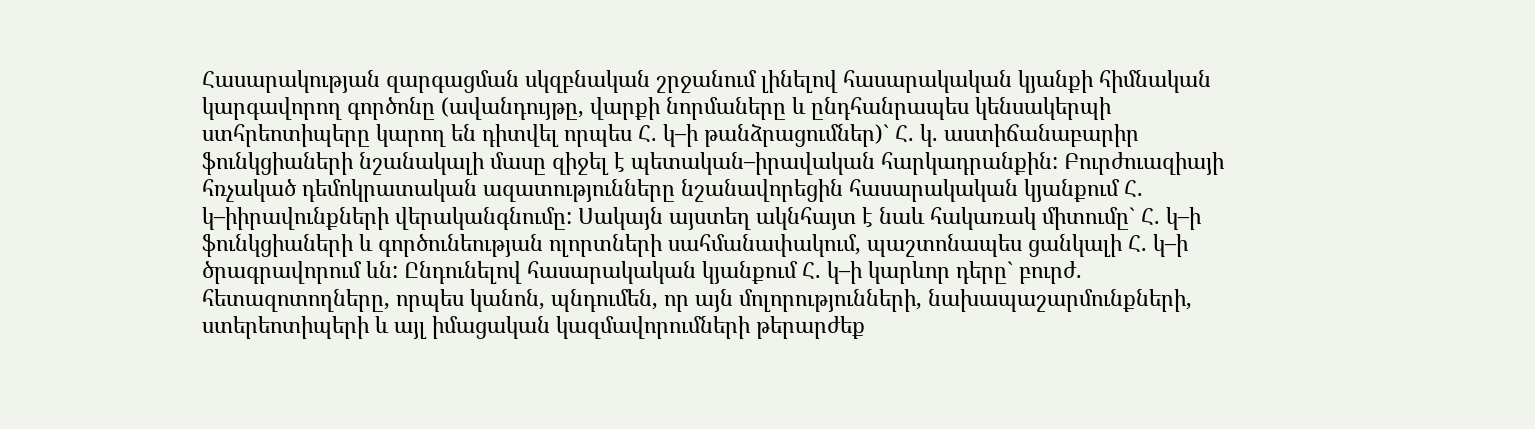Հասարակության զարգացման սկզբնական շրջանում լինելով հասարակական կյանքի հիմնական կարգավորող գործոնը (ավանդույթը, վարքի նորմաները և ընդհանրապես կենսակերպի ստհրեոտիպերը կարող են դիտվել որպես Հ. կ–ի թանձրացումներ)` Հ. կ. աստիճանաբարիր ֆունկցիաների նշանակալի մասը զիջել է պետական–իրավական հարկադրանքին: Բուրժուազիայի հռչակած դեմոկրատական ազատությունները նշանավորեցին հասարակական կյանքում Հ. կ–իիրավունքների վերականգնումը: Սակայն այստեղ ակնհայտ է նաև հակառակ միտումը` Հ. կ–ի ֆունկցիաների և գործունեության ոլորտների սահմանափակում, պաշտոնապես ցանկալի Հ. կ–ի ծրագրավորում ևն: Ընդունելով հասարակական կյանքում Հ. կ–ի կարևոր դերը` բուրժ. հետազոտողները, որպես կանոն, պնդումեն, որ այն մոլորությունների, նախապաշարմունքների, ստերեոտիպերի և այլ իմացական կազմավորումների թերարժեք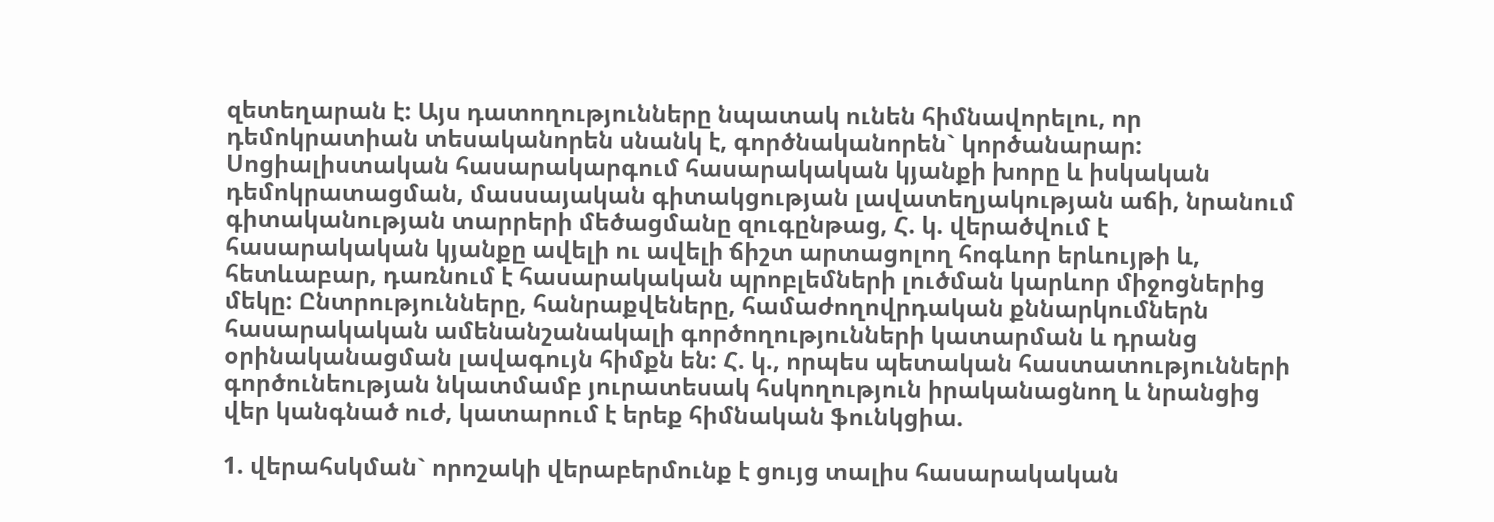զետեղարան է: Այս դատողությունները նպատակ ունեն հիմնավորելու, որ դեմոկրատիան տեսականորեն սնանկ է, գործնականորեն` կործանարար: Սոցիալիստական հասարակարգում հասարակական կյանքի խորը և իսկական դեմոկրատացման, մասսայական գիտակցության լավատեղյակության աճի, նրանում գիտականության տարրերի մեծացմանը զուգընթաց, Հ. կ. վերածվում է հասարակական կյանքը ավելի ու ավելի ճիշտ արտացոլող հոգևոր երևույթի և, հետևաբար, դառնում է հասարակական պրոբլեմների լուծման կարևոր միջոցներից մեկը: Ընտրությունները, հանրաքվեները, համաժողովրդական քննարկումներն հասարակական ամենանշանակալի գործողությունների կատարման և դրանց օրինականացման լավագույն հիմքն են: Հ. կ., որպես պետական հաստատությունների գործունեության նկատմամբ յուրատեսակ հսկողություն իրականացնող և նրանցից վեր կանգնած ուժ, կատարում է երեք հիմնական ֆունկցիա.

1. վերահսկման` որոշակի վերաբերմունք է ցույց տալիս հասարակական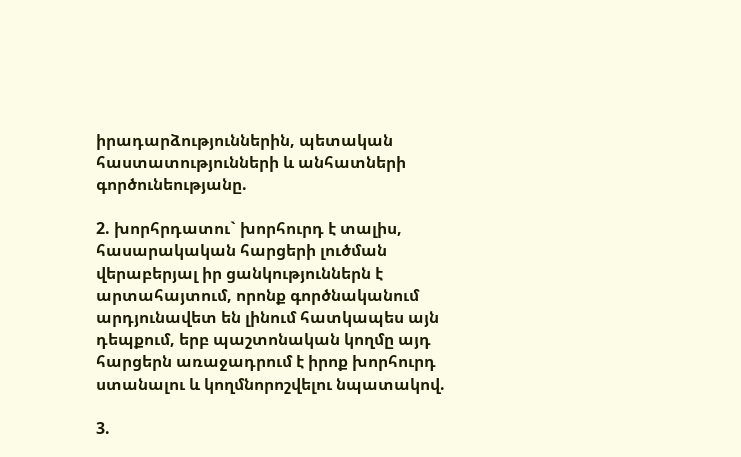իրադարձություններին, պետական հաստատությունների և անհատների գործունեությանը.

2. խորհրդատու` խորհուրդ է տալիս, հասարակական հարցերի լուծման վերաբերյալ իր ցանկություններն է արտահայտում, որոնք գործնականում արդյունավետ են լինում հատկապես այն դեպքում, երբ պաշտոնական կողմը այդ հարցերն առաջադրում է իրոք խորհուրդ ստանալու և կողմնորոշվելու նպատակով.

3.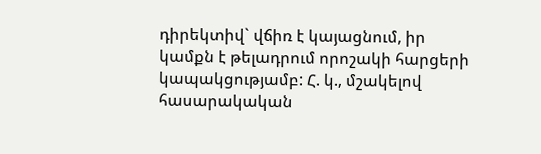դիրեկտիվ` վճիռ է կայացնում, իր կամքն է թելադրում որոշակի հարցերի կապակցությամբ: Հ. կ., մշակելով հասարակական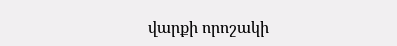վարքի որոշակի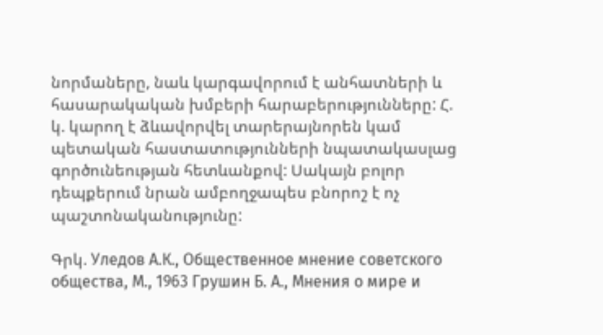նորմաները, նաև կարգավորում է անհատների և հասարակական խմբերի հարաբերությունները: Հ. կ. կարող է ձևավորվել տարերայնորեն կամ պետական հաստատությունների նպատակասլաց գործունեության հետևանքով: Սակայն բոլոր դեպքերում նրան ամբողջապես բնորոշ է ոչ պաշտոնականությունը:

Գրկ. Уледов А.К., Общественное мнение советского общества, М., 1963 Грушин Б. А., Мнения о мире и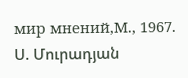мир мнений,М., 1967. Ս. Մուրադյան